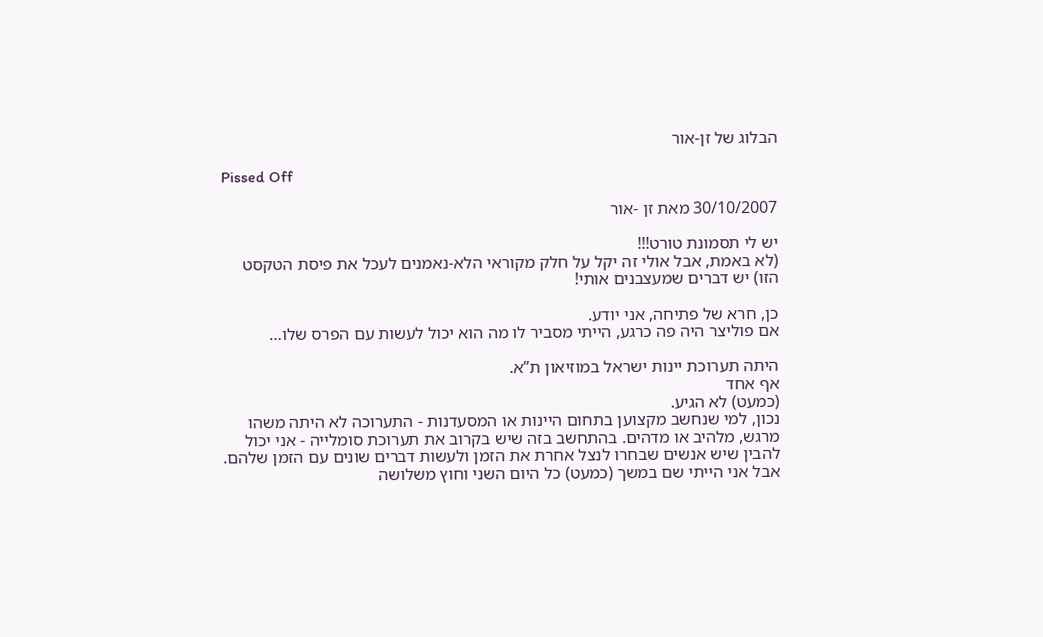הבלוג של זן-אור

Pissed Off

30/10/2007 מאת זן -אור

יש לי תסמונת טורט!!!
(לא באמת, אבל אולי זה יקל על חלק מקוראי הלא-נאמנים לעכל את פיסת הטקסט הזו) יש דברים שמעצבנים אותי!

כן, חרא של פתיחה, אני יודע.
אם פוליצר היה פה כרגע, הייתי מסביר לו מה הוא יכול לעשות עם הפרס שלו…

היתה תערוכת יינות ישראל במוזיאון ת”א.
אף אחד
(כמעט) לא הגיע.
נכון, למי שנחשב מקצוען בתחום היינות או המסעדנות - התערוכה לא היתה משהו מרגש, מלהיב או מדהים. בהתחשב בזה שיש בקרוב את תערוכת סומלייה - אני יכול להבין שיש אנשים שבחרו לנצל אחרת את הזמן ולעשות דברים שונים עם הזמן שלהם. אבל אני הייתי שם במשך (כמעט) כל היום השני וחוץ משלושה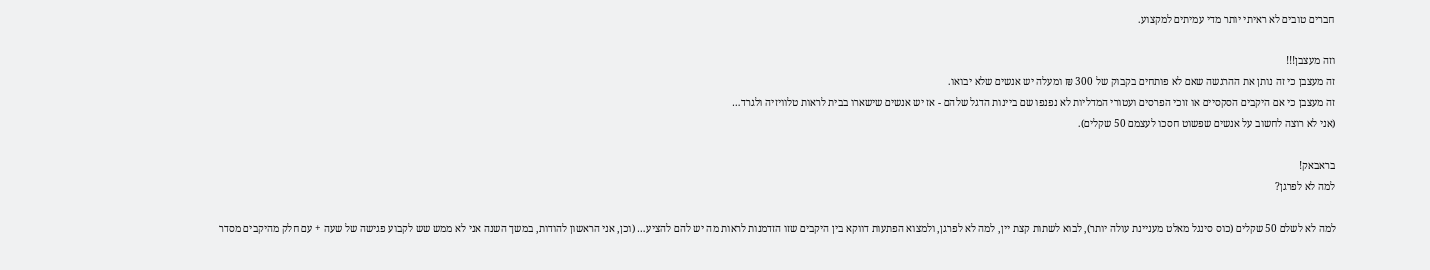חברים טובים לא ראיתי יותר מדי עמיתים למקצוע.

וזה מעצבן!!!
זה מעצבן כי זה נותן את ההרגשה שאם לא פותחים בקבוק של 300 ₪ ומעלה יש אנשים שלא יבואו.
זה מעצבן כי אם היקבים הסקסיים או זוכי הפרסים ועטורי המדליות לא נפנפו שם ביינות הדגל שלהם - אז יש אנשים שישארו בבית לראות טלוויזיה ולגרד…
(אני לא רוצה לחשוב על אנשים שפשוט חסכו לעצמם 50 שקלים).

בראבאק!
למה לא לפרגן?

למה לא לשלם 50 שקלים (כוס סינגל מאלט מעניינת עולה יותר), לבוא לשתות קצת יין, למה לא לפרגן, ולמצוא הפתעות דווקא בין היקבים שזו הזדמנות לראות מה יש להם להציע… (וכן, אני הראשון להודות, במשך השנה אני לא ממש שש לקבוע פגישה של שעה + עם חלק מהיקבים מסדר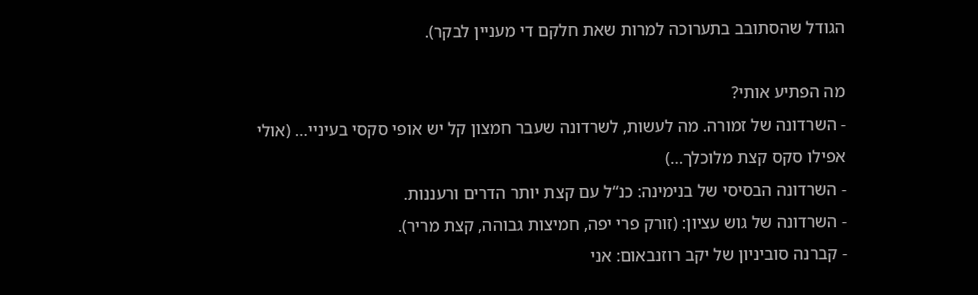הגודל שהסתובב בתערוכה למרות שאת חלקם די מעניין לבקר).

מה הפתיע אותי?
- השרדונה של זמורה. מה לעשות, לשרדונה שעבר חמצון קל יש אופי סקסי בעיניי… (אולי אפילו סקס קצת מלוכלך…)
- השרדונה הבסיסי של בנימינה: כנ“ל עם קצת יותר הדרים ורעננות.
- השרדונה של גוש עציון: (זורק פרי יפה, חמיצות גבוהה, קצת מריר).
- קברנה סוביניון של יקב רוזנבאום: אני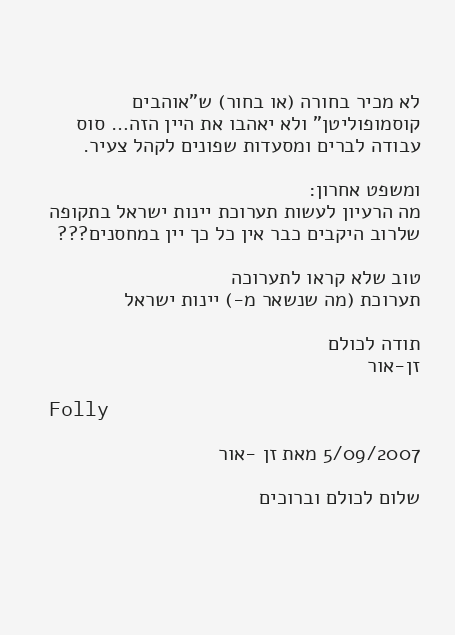לא מכיר בחורה (או בחור) ש”אוהבים קוסמופוליטן” ולא יאהבו את היין הזה… סוס עבודה לברים ומסעדות שפונים לקהל צעיר.

ומשפט אחרון:
מה הרעיון לעשות תערוכת יינות ישראל בתקופה שלרוב היקבים כבר אין כל כך יין במחסנים???

טוב שלא קראו לתערוכה
תערוכת (מה שנשאר מ-) יינות ישראל

תודה לכולם
זן-אור

Folly

5/09/2007 מאת זן -אור

שלום לכולם וברוכים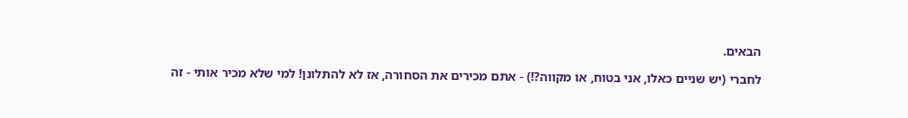הבאים.

לחברי (יש שניים כאלו, אני בטוח, או מקווה?!) - אתם מכירים את הסחורה, אז לא להתלונן! למי שלא מכיר אותי - זה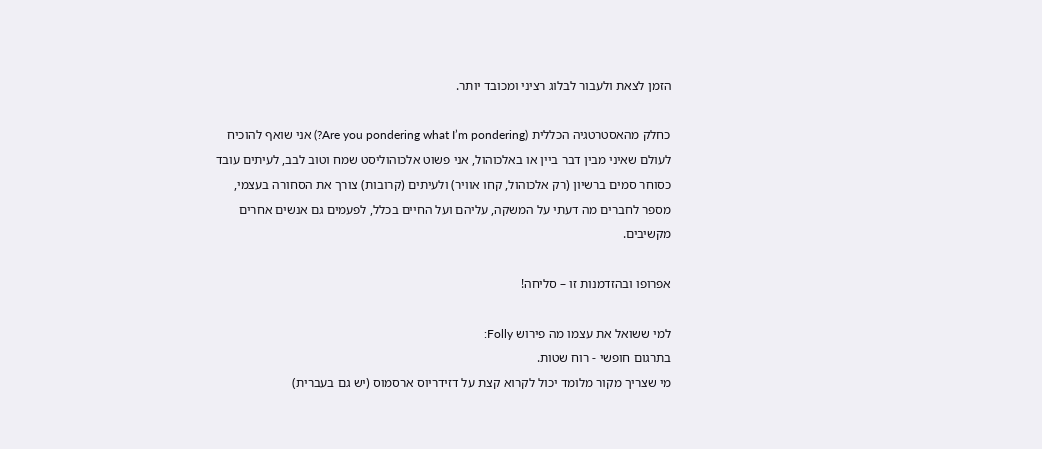הזמן לצאת ולעבור לבלוג רציני ומכובד יותר.

כחלק מהאסטרטגיה הכללית (Are you pondering what I’m pondering?) אני שואף להוכיח לעולם שאיני מבין דבר ביין או באלכוהול, אני פשוט אלכוהוליסט שמח וטוב לבב, לעיתים עובד כסוחר סמים ברשיון (רק אלכוהול, קחו אוויר) ולעיתים (קרובות) צורך את הסחורה בעצמי, מספר לחברים מה דעתי על המשקה, עליהם ועל החיים בכלל, לפעמים גם אנשים אחרים מקשיבים.

אפרופו ובהזדמנות זו – סליחה!

למי ששואל את עצמו מה פירוש Folly:
בתרגום חופשי - רוח שטות.
מי שצריך מקור מלומד יכול לקרוא קצת על דזידריוס ארסמוס (יש גם בעברית)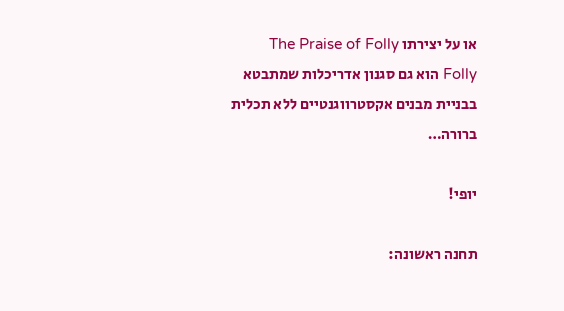או על יצירתו The Praise of Folly
Folly הוא גם סגנון אדריכלות שמתבטא בבניית מבנים אקסטרווגנטיים ללא תכלית ברורה…

יופי!

תחנה ראשונה: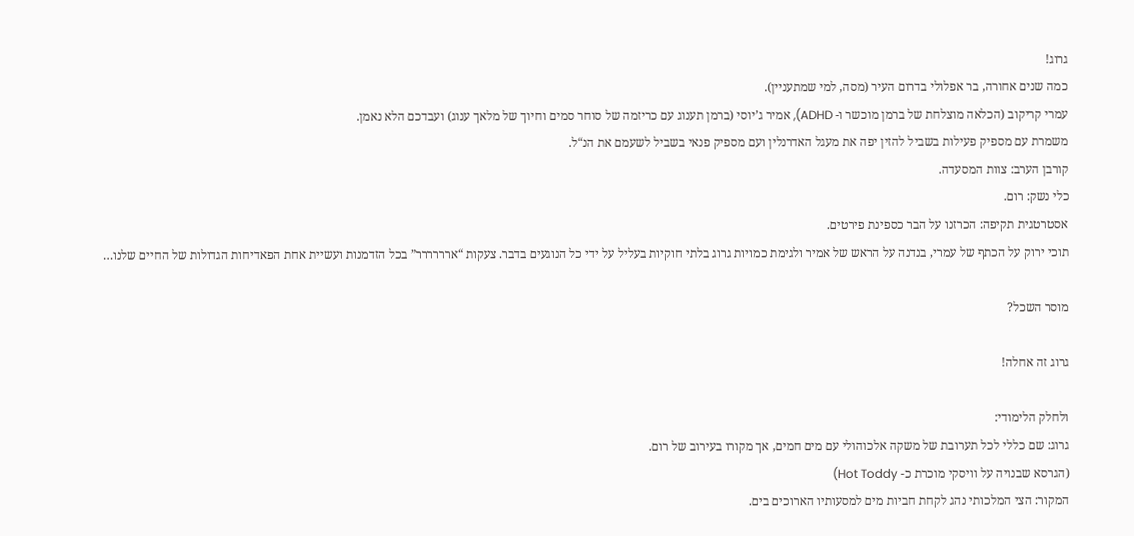גרוג!
כמה שנים אחורה, בר אפלולי בדרום העיר (מסה, למי שמתעניין).
עמרי קריקוב (הכלאה מוצלחת של ברמן מוכשר ו- ADHD), אמיר ג’יוסי (ברמן תענוג עם כריזמה של סוחר סמים וחיוך של מלאך ענוג) ועבדכם הלא נאמן.
משמרת עם מספיק פעילות בשביל להזין יפה את מעגל האדרנלין ועם מספיק פנאי בשביל לשעמם את הנ“ל.
קורבן הערב: צוות המסעדה.
כלי נשק: רום.
אסטרטגית תקיפה: הכרזנו על הבר כספינת פירטים.
תוכי ירוק על הכתף של עמרי, בנדנה על הראש של אמיר ולגימת כמויות גרוג בלתי חוקיות בעליל על ידי כל הנוגעים בדבר. צעקות “ארררררר” בכל הזדמנות ועשיית אחת הפאדיחות הגדולות של החיים שלנו…

מוסר השכל?

גרוג זה אחלה!

ולחלק הלימודי:
גרוג: שם כללי לכל תערובת של משקה אלכוהולי עם מים חמים, אך מקורו בעירוב של רום.
(הגרסא שבנויה על וויסקי מוכרת כ- Hot Toddy)
המקור: הצי המלכותי נהג לקחת חביות מים למסעותיו הארוכים בים.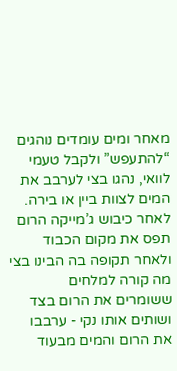מאחר ומים עומדים נוהגים “להתעפש” ולקבל טעמי לוואי, נהגו בצי לערבב את המים לצוות ביין או בירה.
לאחר כיבוש ג’מייקה הרום תפס את מקום הכבוד ולאחר תקופה בה הבינו בצי מה קורה למלחים ששומרים את הרום בצד ושותים אותו נקי - ערבבו את הרום והמים מבעוד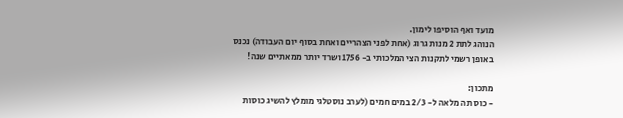מועד ואף הוסיפו לימון.
הנוהג לתת 2 מנות גרוג (אחת לפני הצהריים ואחת בסוף יום העבודה) נכנס באופן רשמי לתקנות הצי המלכותי ב- 1756 ושרד יותר ממאתיים שנה!

מתכון:
- כוס תה מלאה ל- 2/3 במים חמים (לערב נוסטלגי מומלץ להשיג כוסות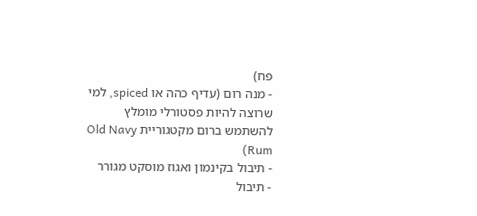פח)
- מנה רום (עדיף כהה או spiced, למי שרוצה להיות פסטורלי מומלץ להשתמש ברום מקטגוריית Old Navy Rum)
- תיבול בקינמון ואגוז מוסקט מגורר
- תיבול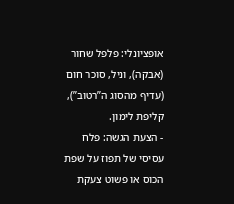אופציונלי: פלפל שחור (אבקה), וניל, סוכר חום (עדיף מהסוג ה”רטוב”), קליפת לימון.
- הצעת הגשה: פלח עסיסי של תפוז על שפת הכוס או פשוט צעקת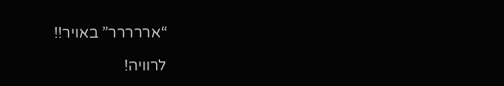“אררררר” באויר!!

לרוויה!